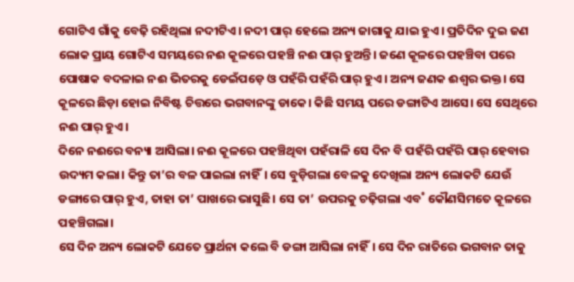ଗୋଟିଏ ଗାଁକୁ ବେଢ଼ି ରହିଥିଲା ନଦୀଟିଏ। ନଦୀ ପାର୍ ହେଲେ ଅନ୍ୟ ଜାଗାକୁ ଯାଇ ହୁଏ। ପ୍ରତିଦିନ ଦୁଇ ଜଣ ଲୋକ ପ୍ରାୟ ଗୋଟିଏ ସମୟରେ ନଈ କୂଳରେ ପହଞ୍ଚି ନଈ ପାର୍ ହୁଅନ୍ତି। ଜଣେ କୂଳରେ ପହଞ୍ଚିବା ପରେ ପୋଷାକ ବଦଳାଇ ନଈ ଭିତରକୁ ଡେଇଁପଡ଼େ ଓ ପହଁରି ପହଁରି ପାର୍ ହୁଏ। ଅନ୍ୟ ଜଣକ ଈଶ୍ବର ଭକ୍ତ। ସେ କୂଳରେ ଛିଡ଼ା ହୋଇ ନିବିଷ୍ଟ ଚିତ୍ତରେ ଭଗବାନଙ୍କୁ ଡାକେ। କିଛି ସମୟ ପରେ ଡଙ୍ଗାଟିଏ ଆସେ। ସେ ସେଥିରେ ନଈ ପାର୍ ହୁଏ।
ଦିନେ ନଈରେ ବନ୍ୟା ଆସିଲା। ନଈ କୂଳରେ ପହଞ୍ଚିଥିବା ପହଁରାଳି ସେ ଦିନ ବି ପହଁରି ପହଁରି ପାର୍ ହେବାର ଉଦ୍ୟମ କଲା। କିନ୍ତୁ ତା’ର ବଳ ପାଇଲା ନାହିଁ। ସେ ବୁଡ଼ିଗଲା ବେଳକୁ ଦେଖିଲା ଅନ୍ୟ ଲୋକଟି ଯେଉଁ ଡଙ୍ଗାରେ ପାର୍ ହୁଏ, ତାହା ତା’ ପାଖରେ ଭାସୁଛି। ସେ ତା’ ଉପରକୁ ଚଢ଼ିଗଲା ଏବ˚ କୌଣସିମତେ କୂଳରେ ପହଞ୍ଚିଗଲା।
ସେ ଦିନ ଅନ୍ୟ ଲୋକଟି ଯେତେ ପ୍ରାର୍ଥନା କଲେ ବି ଡଙ୍ଗା ଆସିଲା ନାହିଁ। ସେ ଦିନ ରାତିରେ ଭଗବାନ ତାକୁ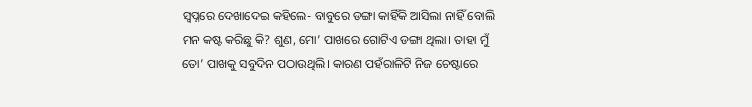ସ୍ବପ୍ନରେ ଦେଖାଦେଇ କହିଲେ- ବାବୁରେ ଡଙ୍ଗା କାହିଁକି ଆସିଲା ନାହିଁ ବୋଲି ମନ କଷ୍ଟ କରିଛୁ କି? ଶୁଣ, ମୋ’ ପାଖରେ ଗୋଟିଏ ଡଙ୍ଗା ଥିଲା। ତାହା ମୁଁ ତୋ’ ପାଖକୁ ସବୁଦିନ ପଠାଉଥିଲି। କାରଣ ପହଁରାଳିଟି ନିଜ ଚେଷ୍ଟାରେ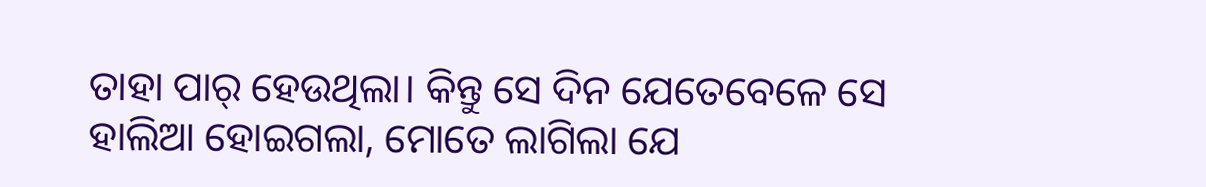ତାହା ପାର୍ ହେଉଥିଲା। କିନ୍ତୁ ସେ ଦିନ ଯେତେବେଳେ ସେ ହାଲିଆ ହୋଇଗଲା, ମୋତେ ଲାଗିଲା ଯେ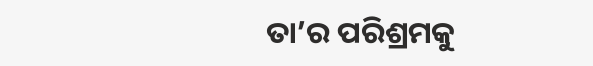ତା’ର ପରିଶ୍ରମକୁ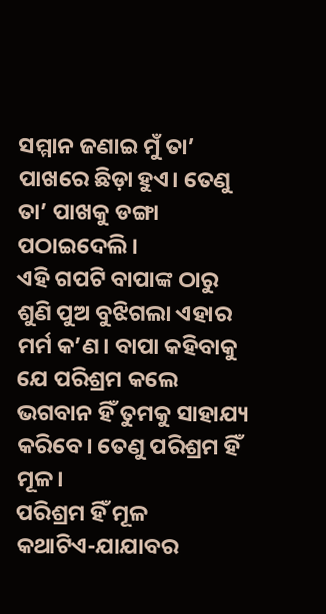ସମ୍ମାନ ଜଣାଇ ମୁଁ ତା’ ପାଖରେ ଛିଡ଼ା ହୁଏ। ତେଣୁ ତା’ ପାଖକୁ ଡଙ୍ଗା ପଠାଇଦେଲି।
ଏହି ଗପଟି ବାପାଙ୍କ ଠାରୁ ଶୁଣି ପୁଅ ବୁଝିଗଲା ଏହାର ମର୍ମ କ’ଣ। ବାପା କହିବାକୁ ଯେ ପରିଶ୍ରମ କଲେ ଭଗବାନ ହିଁ ତୁମକୁ ସାହାଯ୍ୟ କରିବେ। ତେଣୁ ପରିଶ୍ରମ ହିଁ ମୂଳ।
ପରିଶ୍ରମ ହିଁ ମୂଳ
କଥାଟିଏ-ଯାଯାବର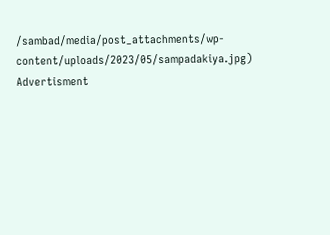/sambad/media/post_attachments/wp-content/uploads/2023/05/sampadakiya.jpg)
Advertisment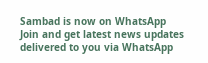Sambad is now on WhatsApp
Join and get latest news updates delivered to you via WhatsApp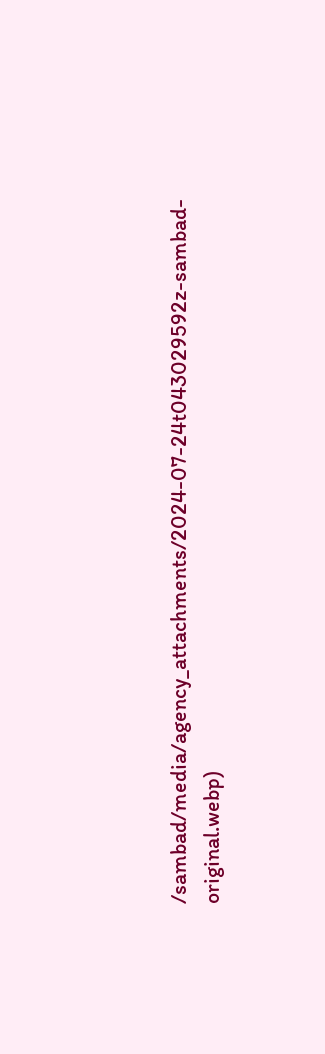/sambad/media/agency_attachments/2024-07-24t043029592z-sambad-original.webp)